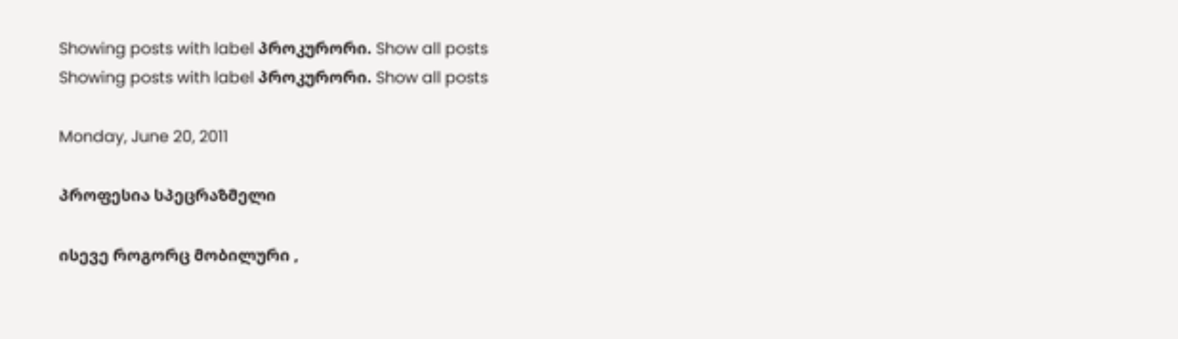Showing posts with label პროკურორი. Show all posts
Showing posts with label პროკურორი. Show all posts

Monday, June 20, 2011

პროფესია სპეცრაზმელი

ისევე როგორც მობილური ,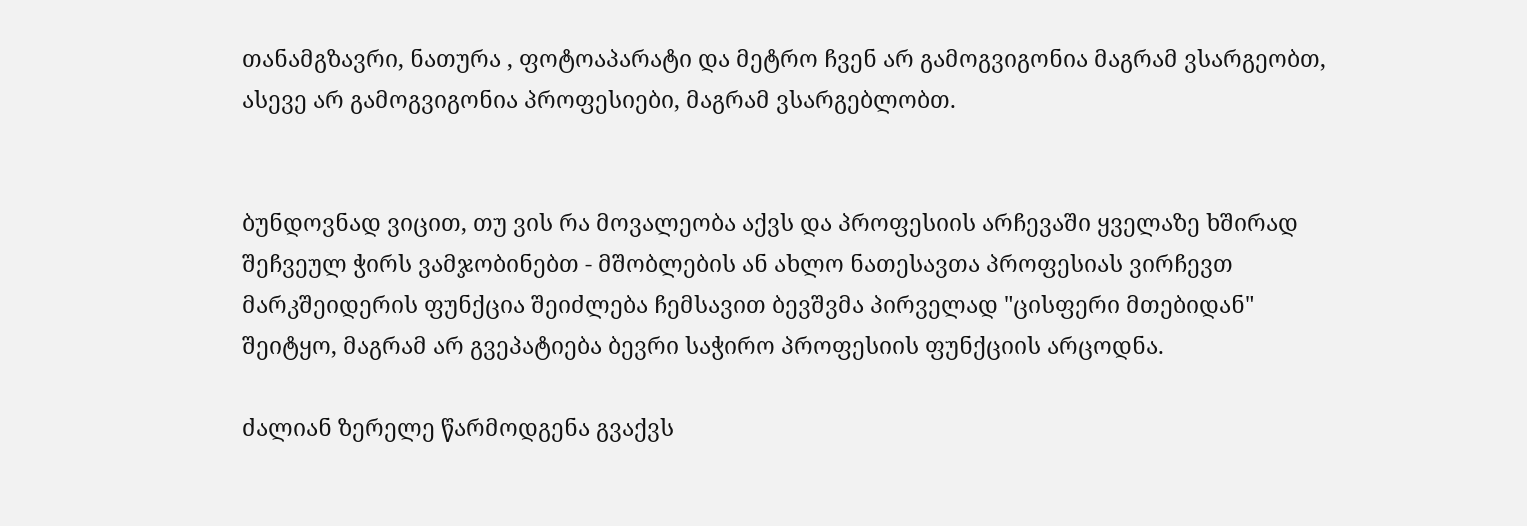თანამგზავრი, ნათურა , ფოტოაპარატი და მეტრო ჩვენ არ გამოგვიგონია მაგრამ ვსარგეობთ, ასევე არ გამოგვიგონია პროფესიები, მაგრამ ვსარგებლობთ.


ბუნდოვნად ვიცით, თუ ვის რა მოვალეობა აქვს და პროფესიის არჩევაში ყველაზე ხშირად შეჩვეულ ჭირს ვამჯობინებთ - მშობლების ან ახლო ნათესავთა პროფესიას ვირჩევთ
მარკშეიდერის ფუნქცია შეიძლება ჩემსავით ბევშვმა პირველად "ცისფერი მთებიდან" შეიტყო, მაგრამ არ გვეპატიება ბევრი საჭირო პროფესიის ფუნქციის არცოდნა.

ძალიან ზერელე წარმოდგენა გვაქვს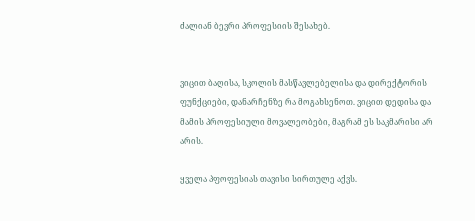ძალიან ბევრი პროფესიის შესახებ.


ვიცით ბაღისა, სკოლის მასწავლებელისა და დირექტორის ფუნქციები, დანარჩენზე რა მოგახსენოთ. ვიცით დედისა და მამის პროფესიული მოვალეობები, მაგრამ ეს საკმარისი არ არის.

ყველა პფოფესიას თავისი სირთულე აქვს.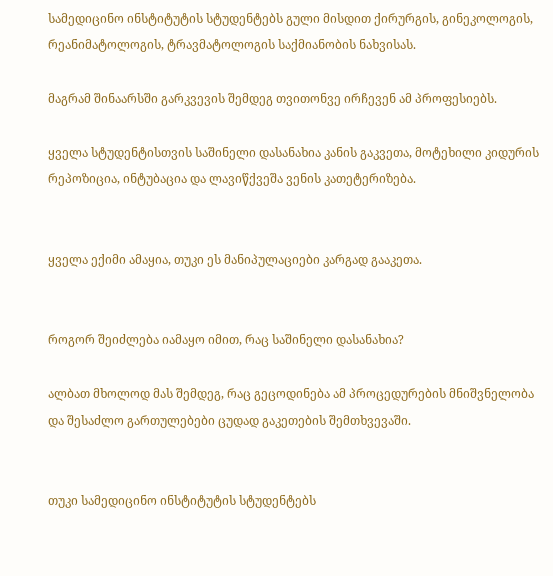სამედიცინო ინსტიტუტის სტუდენტებს გული მისდით ქირურგის, გინეკოლოგის, რეანიმატოლოგის, ტრავმატოლოგის საქმიანობის ნახვისას.

მაგრამ შინაარსში გარკვევის შემდეგ თვითონვე ირჩევენ ამ პროფესიებს.

ყველა სტუდენტისთვის საშინელი დასანახია კანის გაკვეთა, მოტეხილი კიდურის რეპოზიცია, ინტუბაცია და ლავიწქვეშა ვენის კათეტერიზება.


ყველა ექიმი ამაყია, თუკი ეს მანიპულაციები კარგად გააკეთა.


როგორ შეიძლება იამაყო იმით, რაც საშინელი დასანახია?

ალბათ მხოლოდ მას შემდეგ, რაც გეცოდინება ამ პროცედურების მნიშვნელობა და შესაძლო გართულებები ცუდად გაკეთების შემთხვევაში.


თუკი სამედიცინო ინსტიტუტის სტუდენტებს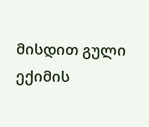მისდით გული ექიმის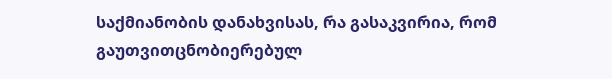საქმიანობის დანახვისას, რა გასაკვირია, რომ გაუთვითცნობიერებულ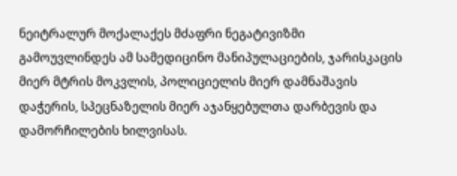ნეიტრალურ მოქალაქეს მძაფრი ნეგატივიზმი გამოუვლინდეს ამ სამედიცინო მანიპულაციების, ჯარისკაცის მიერ მტრის მოკვლის, პოლიციელის მიერ დამნაშავის დაჭერის, სპეცნაზელის მიერ აჯანყებულთა დარბევის და დამორჩილების ხილვისას.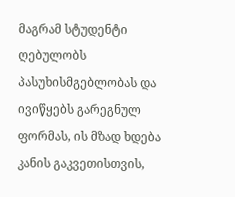მაგრამ სტუდენტი ღებულობს პასუხისმგებლობას და ივიწყებს გარეგნულ ფორმას, ის მზად ხდება კანის გაკვეთისთვის,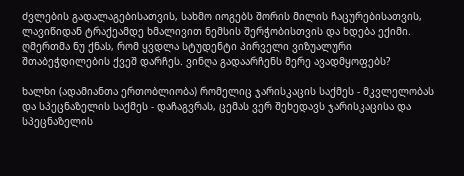ძვლების გადალაგებისათვის, სახმო იოგებს შორის მილის ჩაცურებისათვის, ლავიწიდან ტრაქეამდე ხმალივით ნემსის შერჭობისთვის და ხდება ექიმი.
ღმერთმა ნუ ქნას, რომ ყვდლა სტუდენტი პირველი ვიზუალური შთაბეჭდილების ქვეშ დარჩეს. ვინღა გადაარჩენს მერე ავადმყოფებს?

ხალხი (ადამიანთა ერთობლიობა) რომელიც ჯარისკაცის საქმეს - მკვლელობას და სპეცნაზელის საქმეს - დაჩაგვრას, ცემას ვერ შეხედავს ჯარისკაცისა და სპეცნაზელის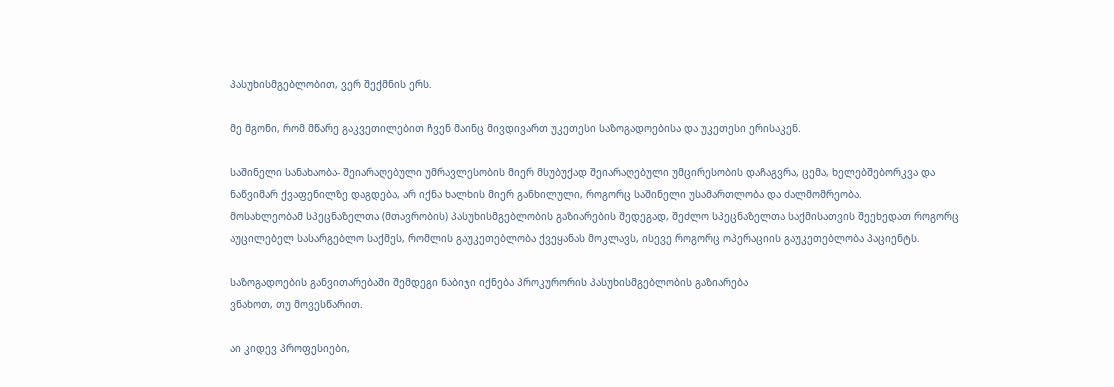პასუხისმგებლობით, ვერ შექმნის ერს.

მე მგონი, რომ მწარე გაკვეთილებით ჩვენ მაინც მივდივართ უკეთესი საზოგადოებისა და უკეთესი ერისაკენ.

საშინელი სანახაობა- შეიარაღებული უმრავლესობის მიერ მსუბუქად შეიარაღებული უმცირესობის დაჩაგვრა, ცემა, ხელებშებორკვა და ნაწვიმარ ქვაფენილზე დაგდება, არ იქნა ხალხის მიერ განხილული, როგორც საშინელი უსამართლობა და ძალმომრეობა.
მოსახლეობამ სპეცნაზელთა (მთავრობის) პასუხისმგებლობის გაზიარების შედეგად, შეძლო სპეცნაზელთა საქმისათვის შეეხედათ როგორც აუცილებელ სასარგებლო საქმეს, რომლის გაუკეთებლობა ქვეყანას მოკლავს, ისევე როგორც ოპერაციის გაუკეთებლობა პაციენტს.

საზოგადოების განვითარებაში შემდეგი ნაბიჯი იქნება პროკურორის პასუხისმგებლობის გაზიარება
ვნახოთ, თუ მოვესწარით.

აი კიდევ პროფესიები,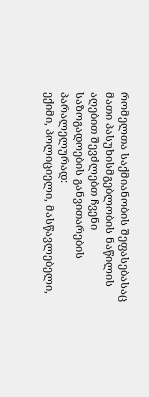რომელთა საქმიანობის შეფასებასაც მათი პასუხისმგებლობის ნაწილის აღებით შევძლებთ ჩვენი საზოგადოების განვითარების პარალელურად:
ექიმი, პოლიციელი, მასწავლებელი,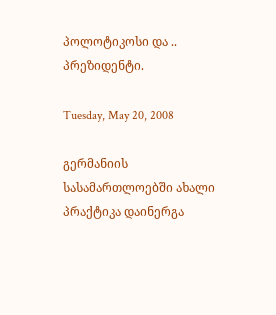პოლოტიკოსი და .. პრეზიდენტი.

Tuesday, May 20, 2008

გერმანიის სასამართლოებში ახალი პრაქტიკა დაინერგა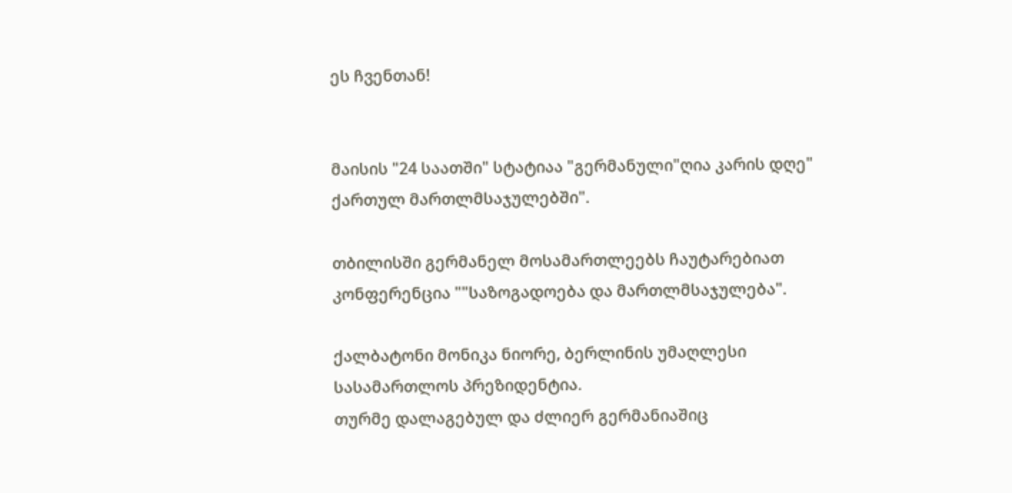ეს ჩვენთან!


მაისის "24 საათში" სტატიაა "გერმანული"ღია კარის დღე" ქართულ მართლმსაჯულებში".

თბილისში გერმანელ მოსამართლეებს ჩაუტარებიათ კონფერენცია ""საზოგადოება და მართლმსაჯულება".

ქალბატონი მონიკა ნიორე, ბერლინის უმაღლესი სასამართლოს პრეზიდენტია.
თურმე დალაგებულ და ძლიერ გერმანიაშიც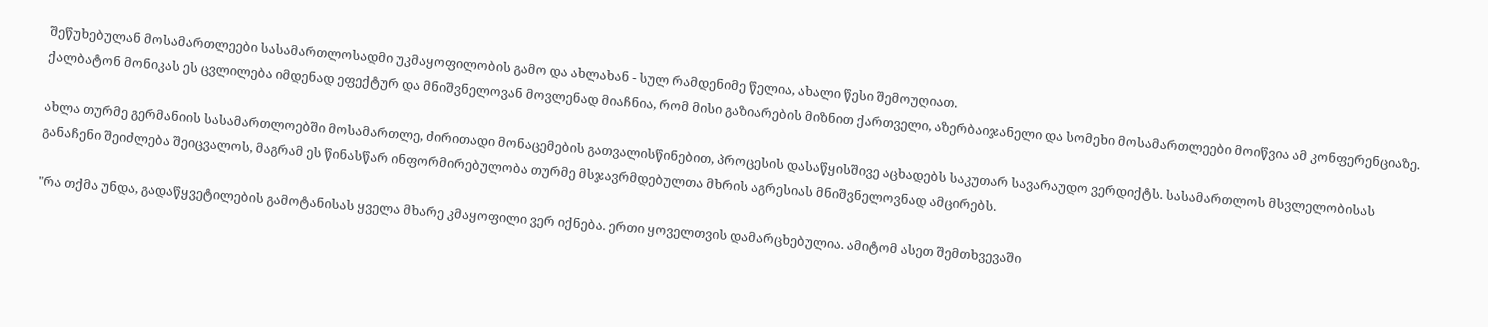შეწუხებულან მოსამართლეები სასამართლოსადმი უკმაყოფილობის გამო და ახლახან - სულ რამდენიმე წელია, ახალი წესი შემოუღიათ.
ქალბატონ მონიკას ეს ცვლილება იმდენად ეფექტურ და მნიშვნელოვან მოვლენად მიაჩნია, რომ მისი გაზიარების მიზნით ქართველი, აზერბაიჯანელი და სომეხი მოსამართლეები მოიწვია ამ კონფერენციაზე.

ახლა თურმე გერმანიის სასამართლოებში მოსამართლე, ძირითადი მონაცემების გათვალისწინებით, პროცესის დასაწყისშივე აცხადებს საკუთარ სავარაუდო ვერდიქტს. სასამართლოს მსვლელობისას განაჩენი შეიძლება შეიცვალოს, მაგრამ ეს წინასწარ ინფორმირებულობა თურმე მსჯავრმდებულთა მხრის აგრესიას მნიშვნელოვნად ამცირებს.

"რა თქმა უნდა, გადაწყვეტილების გამოტანისას ყველა მხარე კმაყოფილი ვერ იქნება. ერთი ყოველთვის დამარცხებულია. ამიტომ ასეთ შემთხვევაში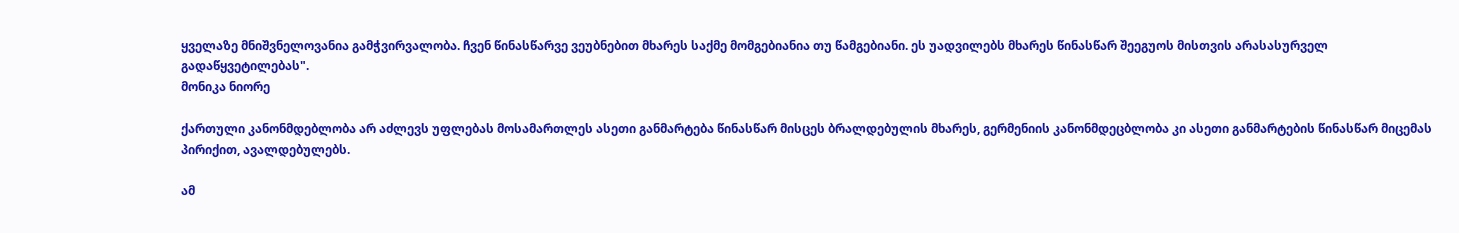ყველაზე მნიშვნელოვანია გამჭვირვალობა. ჩვენ წინასწარვე ვეუბნებით მხარეს საქმე მომგებიანია თუ წამგებიანი. ეს უადვილებს მხარეს წინასწარ შეეგუოს მისთვის არასასურველ გადაწყვეტილებას".
მონიკა ნიორე

ქართული კანონმდებლობა არ აძლევს უფლებას მოსამართლეს ასეთი განმარტება წინასწარ მისცეს ბრალდებულის მხარეს, გერმენიის კანონმდეცბლობა კი ასეთი განმარტების წინასწარ მიცემას პირიქით, ავალდებულებს.

ამ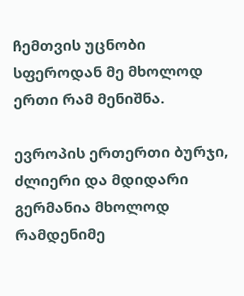ჩემთვის უცნობი სფეროდან მე მხოლოდ ერთი რამ მენიშნა.

ევროპის ერთერთი ბურჯი, ძლიერი და მდიდარი გერმანია მხოლოდ რამდენიმე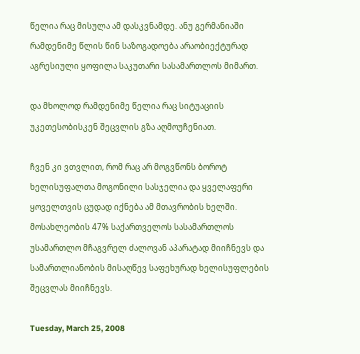წელია რაც მისულა ამ დასკვნამდე. ანუ გერმანიაში რამდენიმე წლის წინ საზოგადოება არაობიექტურად აგრესიული ყოფილა საკუთარი სასამართლოს მიმართ.

და მხოლოდ რამდენიმე წელია რაც სიტუაციის უკეთესობისკენ შეცვლის გზა აღმოუჩენიათ.

ჩვენ კი ვთვლით, რომ რაც არ მოგვწონს ბოროტ ხელისუფალთა მოგონილი სასჯელია და ყველაფერი ყოველთვის ცუდად იქნება ამ მთავრობის ხელში.
მოსახლეობის 47% საქართველოს სასამართლოს უსამართლო მჩაგვრელ ძალოვან აპარატად მიიჩნევს და სამართლიანობის მისაღწევ საფეხურად ხელისუფლების შეცვლას მიიჩნევს.

Tuesday, March 25, 2008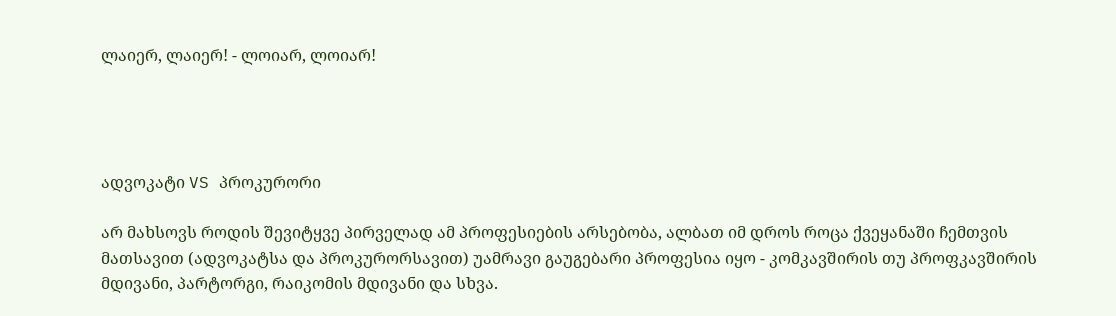ლაიერ, ლაიერ! - ლოიარ, ლოიარ!




ადვოკატი VS პროკურორი

არ მახსოვს როდის შევიტყვე პირველად ამ პროფესიების არსებობა, ალბათ იმ დროს როცა ქვეყანაში ჩემთვის მათსავით (ადვოკატსა და პროკურორსავით) უამრავი გაუგებარი პროფესია იყო - კომკავშირის თუ პროფკავშირის მდივანი, პარტორგი, რაიკომის მდივანი და სხვა.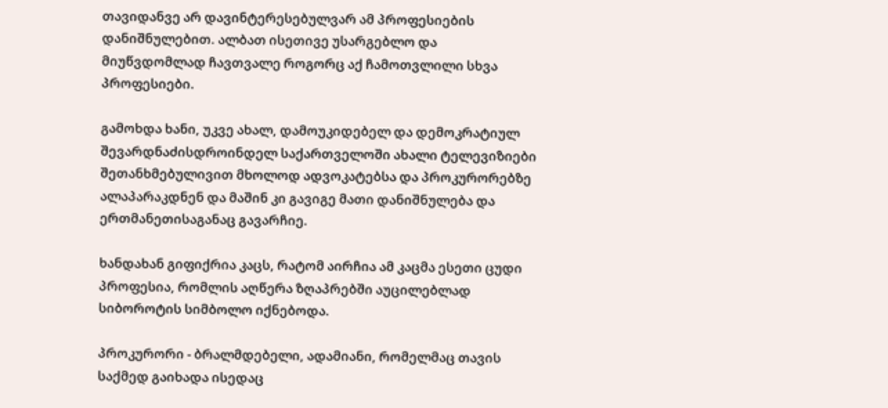თავიდანვე არ დავინტერესებულვარ ამ პროფესიების დანიშნულებით. ალბათ ისეთივე უსარგებლო და მიუწვდომლად ჩავთვალე როგორც აქ ჩამოთვლილი სხვა პროფესიები.

გამოხდა ხანი, უკვე ახალ, დამოუკიდებელ და დემოკრატიულ შევარდნაძისდროინდელ საქართველოში ახალი ტელევიზიები შეთანხმებულივით მხოლოდ ადვოკატებსა და პროკურორებზე ალაპარაკდნენ და მაშინ კი გავიგე მათი დანიშნულება და ერთმანეთისაგანაც გავარჩიე.

ხანდახან გიფიქრია კაცს, რატომ აირჩია ამ კაცმა ესეთი ცუდი პროფესია, რომლის აღწერა ზღაპრებში აუცილებლად სიბოროტის სიმბოლო იქნებოდა.

პროკურორი - ბრალმდებელი, ადამიანი, რომელმაც თავის საქმედ გაიხადა ისედაც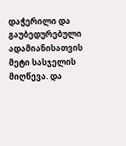დაჭერილი და გაუბედურებული ადამიანისათვის მეტი სასჯელის მიღწევა. და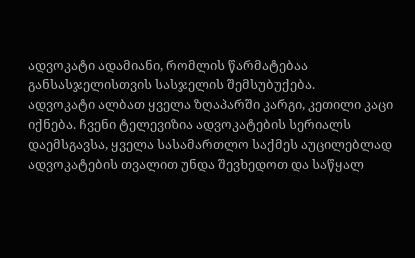ადვოკატი ადამიანი, რომლის წარმატებაა განსასჯელისთვის სასჯელის შემსუბუქება.
ადვოკატი ალბათ ყველა ზღაპარში კარგი, კეთილი კაცი იქნება. ჩვენი ტელევიზია ადვოკატების სერიალს დაემსგავსა, ყველა სასამართლო საქმეს აუცილებლად ადვოკატების თვალით უნდა შევხედოთ და საწყალ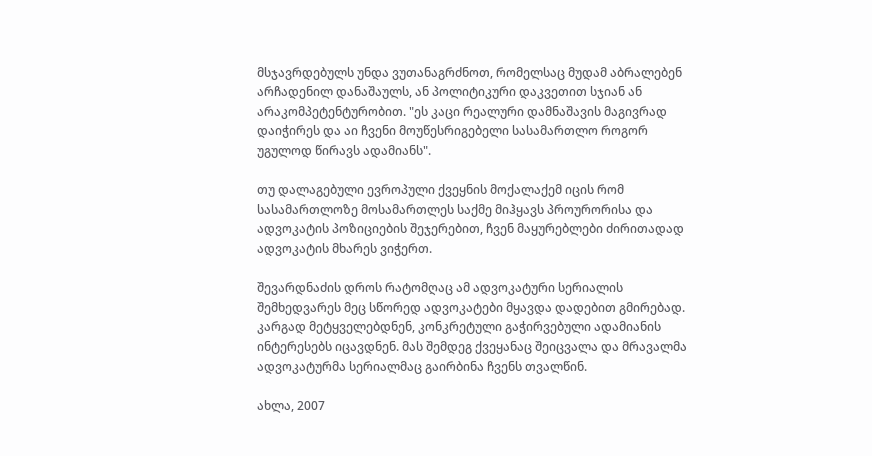მსჯავრდებულს უნდა ვუთანაგრძნოთ, რომელსაც მუდამ აბრალებენ არჩადენილ დანაშაულს, ან პოლიტიკური დაკვეთით სჯიან ან არაკომპეტენტურობით. "ეს კაცი რეალური დამნაშავის მაგივრად დაიჭირეს და აი ჩვენი მოუწესრიგებელი სასამართლო როგორ უგულოდ წირავს ადამიანს".

თუ დალაგებული ევროპული ქვეყნის მოქალაქემ იცის რომ სასამართლოზე მოსამართლეს საქმე მიჰყავს პროურორისა და ადვოკატის პოზიციების შეჯერებით, ჩვენ მაყურებლები ძირითადად ადვოკატის მხარეს ვიჭერთ.

შევარდნაძის დროს რატომღაც ამ ადვოკატური სერიალის შემხედვარეს მეც სწორედ ადვოკატები მყავდა დადებით გმირებად. კარგად მეტყველებდნენ, კონკრეტული გაჭირვებული ადამიანის ინტერესებს იცავდნენ. მას შემდეგ ქვეყანაც შეიცვალა და მრავალმა ადვოკატურმა სერიალმაც გაირბინა ჩვენს თვალწინ.

ახლა, 2007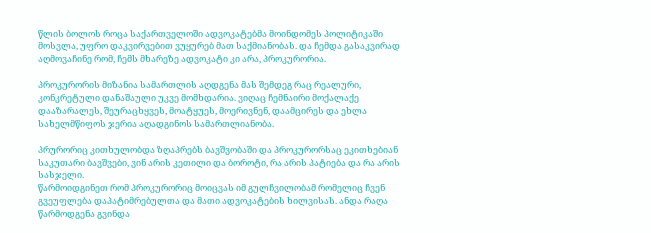წლის ბოლოს როცა საქართველოში ადვოკატებმა მოინდომეს პოლიტიკაში მოსვლა, უფრო დაკვირვებით ვუყურებ მათ საქმიანობას. და ჩემდა გასაკვირად აღმოვაჩინე რომ, ჩემს მხარეზე ადვოკატი კი არა, პროკურორია.

პროკურორის მიზანია სამართლის აღდგენა მას შემდეგ რაც რეალური, კონკრეტული დანაშაული უკვე მომხდარია. ვიღაც ჩემნაირი მოქალაქე დააზარალეს, შეურაცხყვეს, მოატყუეს, მოერივნენ, დაამცირეს და ეხლა სახელმწიფოს ჯერია აღადგინოს სამართლიანობა.

პრურორიც კითხულობდა ზღაპრებს ბავშვობაში და პროკურორსაც ეკითხებიან საკუთარი ბავშვები, ვინ არის კეთილი და ბოროტი, რა არის პატიება და რა არის სასჯელი.
წარმოიდგინეთ რომ პროკურორიც მოიცვას იმ გულჩვილობამ რომელიც ჩვენ გვეუფლება დაპატიმრებულთა და მათი ადვოკატების ხილვისას. ანდა რაღა წარმოდგენა გვინდა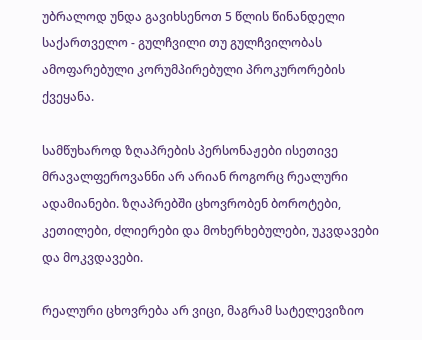უბრალოდ უნდა გავიხსენოთ 5 წლის წინანდელი საქართველო - გულჩვილი თუ გულჩვილობას ამოფარებული კორუმპირებული პროკურორების ქვეყანა.

სამწუხაროდ ზღაპრების პერსონაჟები ისეთივე მრავალფეროვანნი არ არიან როგორც რეალური ადამიანები. ზღაპრებში ცხოვრობენ ბოროტები, კეთილები, ძლიერები და მოხერხებულები, უკვდავები და მოკვდავები.

რეალური ცხოვრება არ ვიცი, მაგრამ სატელევიზიო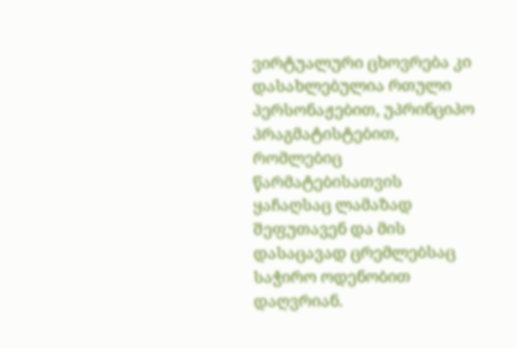ვირტუალური ცხოვრება კი დასახლებულია რთული პერსონაჟებით, უპრინციპო პრაგმატისტებით, რომლებიც წარმატებისათვის ყაჩაღსაც ლამაზად შეფუთავენ და მის დასაცავად ცრემლებსაც საჭირო ოდენობით დაღვრიან.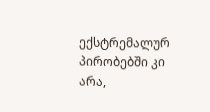ექსტრემალურ პირობებში კი არა,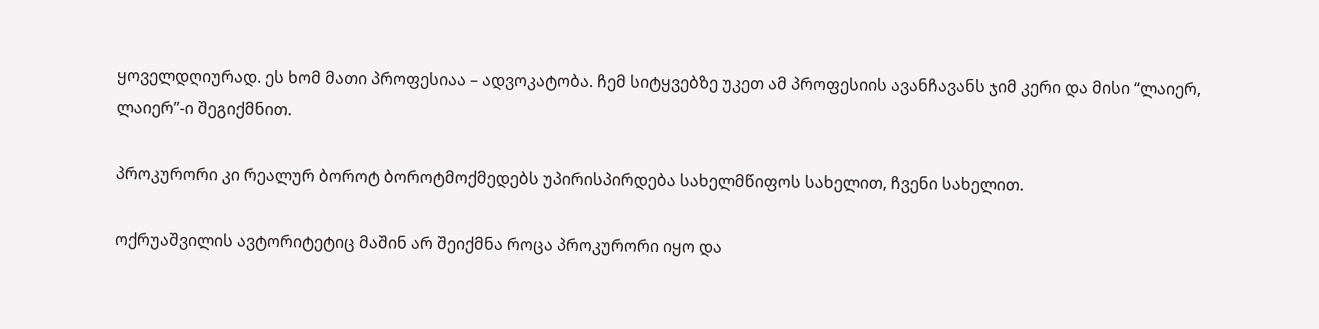ყოველდღიურად. ეს ხომ მათი პროფესიაა – ადვოკატობა. ჩემ სიტყვებზე უკეთ ამ პროფესიის ავანჩავანს ჯიმ კერი და მისი “ლაიერ, ლაიერ”-ი შეგიქმნით.

პროკურორი კი რეალურ ბოროტ ბოროტმოქმედებს უპირისპირდება სახელმწიფოს სახელით, ჩვენი სახელით.

ოქრუაშვილის ავტორიტეტიც მაშინ არ შეიქმნა როცა პროკურორი იყო და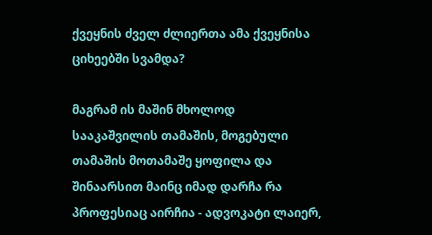ქვეყნის ძველ ძლიერთა ამა ქვეყნისა ციხეებში სვამდა?

მაგრამ ის მაშინ მხოლოდ სააკაშვილის თამაშის, მოგებული თამაშის მოთამაშე ყოფილა და შინაარსით მაინც იმად დარჩა რა პროფესიაც აირჩია - ადვოკატი ლაიერ,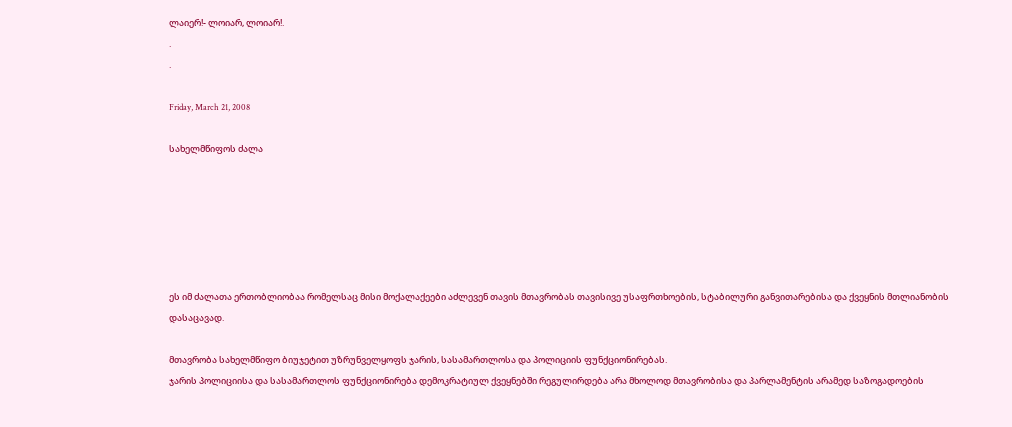ლაიერ!- ლოიარ, ლოიარ!.
.
.

Friday, March 21, 2008

სახელმწიფოს ძალა






ეს იმ ძალათა ერთობლიობაა რომელსაც მისი მოქალაქეები აძლევენ თავის მთავრობას თავისივე უსაფრთხოების, სტაბილური განვითარებისა და ქვეყნის მთლიანობის დასაცავად.

მთავრობა სახელმწიფო ბიუჯეტით უზრუნველყოფს ჯარის, სასამართლოსა და პოლიციის ფუნქციონირებას.
ჯარის პოლიციისა და სასამართლოს ფუნქციონირება დემოკრატიულ ქვეყნებში რეგულირდება არა მხოლოდ მთავრობისა და პარლამენტის არამედ საზოგადოების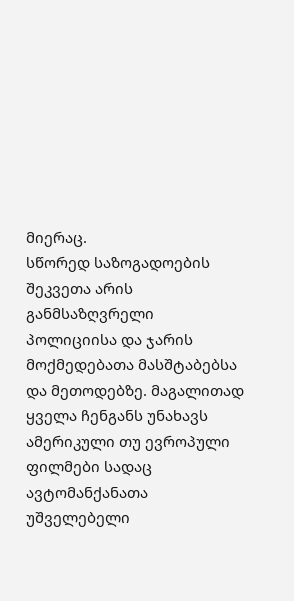მიერაც.
სწორედ საზოგადოების შეკვეთა არის განმსაზღვრელი პოლიციისა და ჯარის მოქმედებათა მასშტაბებსა და მეთოდებზე. მაგალითად ყველა ჩენგანს უნახავს ამერიკული თუ ევროპული ფილმები სადაც ავტომანქანათა უშველებელი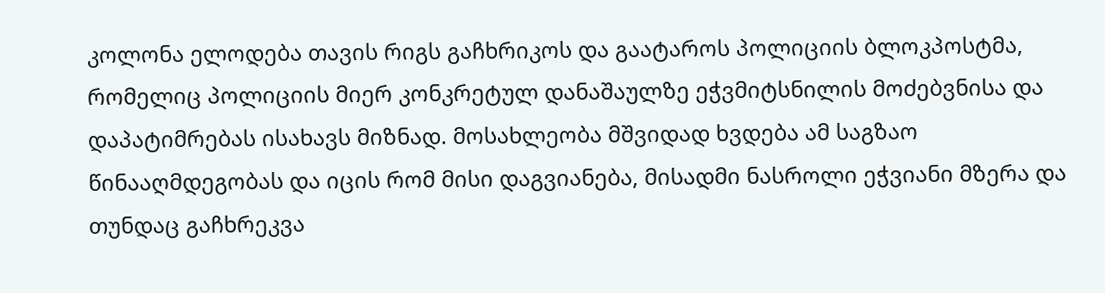კოლონა ელოდება თავის რიგს გაჩხრიკოს და გაატაროს პოლიციის ბლოკპოსტმა, რომელიც პოლიციის მიერ კონკრეტულ დანაშაულზე ეჭვმიტსნილის მოძებვნისა და დაპატიმრებას ისახავს მიზნად. მოსახლეობა მშვიდად ხვდება ამ საგზაო წინააღმდეგობას და იცის რომ მისი დაგვიანება, მისადმი ნასროლი ეჭვიანი მზერა და თუნდაც გაჩხრეკვა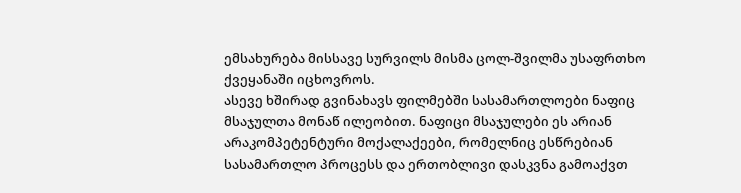ემსახურება მისსავე სურვილს მისმა ცოლ-შვილმა უსაფრთხო ქვეყანაში იცხოვროს.
ასევე ხშირად გვინახავს ფილმებში სასამართლოები ნაფიც მსაჯულთა მონაწ ილეობით. ნაფიცი მსაჯულები ეს არიან არაკომპეტენტური მოქალაქეები, რომელნიც ესწრებიან სასამართლო პროცესს და ერთობლივი დასკვნა გამოაქვთ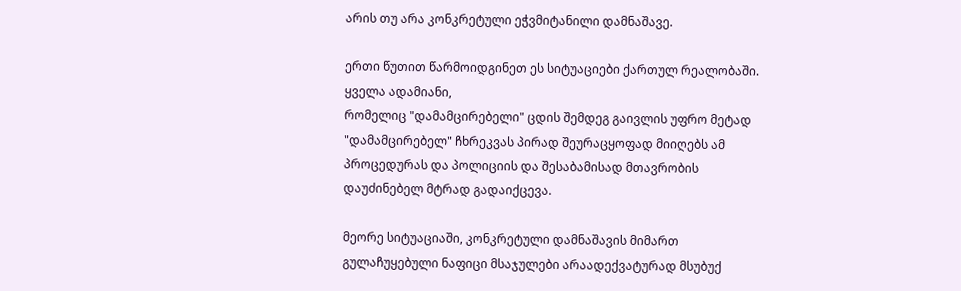არის თუ არა კონკრეტული ეჭვმიტანილი დამნაშავე.

ერთი წუთით წარმოიდგინეთ ეს სიტუაციები ქართულ რეალობაში. ყველა ადამიანი,
რომელიც "დამამცირებელი" ცდის შემდეგ გაივლის უფრო მეტად "დამამცირებელ" ჩხრეკვას პირად შეურაცყოფად მიიღებს ამ პროცედურას და პოლიციის და შესაბამისად მთავრობის დაუძინებელ მტრად გადაიქცევა.

მეორე სიტუაციაში, კონკრეტული დამნაშავის მიმართ გულაჩუყებული ნაფიცი მსაჯულები არაადექვატურად მსუბუქ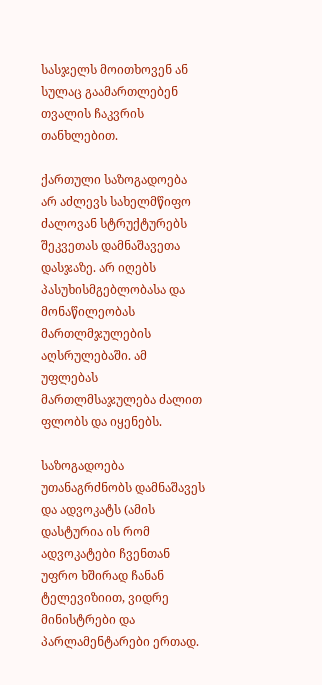სასჯელს მოითხოვენ ან სულაც გაამართლებენ თვალის ჩაკვრის თანხლებით.

ქართული საზოგადოება არ აძლევს სახელმწიფო ძალოვან სტრუქტურებს შეკვეთას დამნაშავეთა დასჯაზე. არ იღებს პასუხისმგებლობასა და მონაწილეობას მართლმჯულების აღსრულებაში. ამ უფლებას მართლმსაჯულება ძალით ფლობს და იყენებს.

საზოგადოება უთანაგრძნობს დამნაშავეს და ადვოკატს (ამის დასტურია ის რომ ადვოკატები ჩვენთან უფრო ხშირად ჩანან ტელევიზიით, ვიდრე მინისტრები და პარლამენტარები ერთად.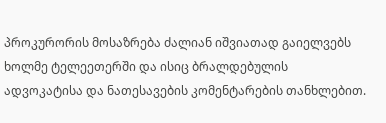პროკურორის მოსაზრება ძალიან იშვიათად გაიელვებს ხოლმე ტელეეთერში და ისიც ბრალდებულის ადვოკატისა და ნათესავების კომენტარების თანხლებით.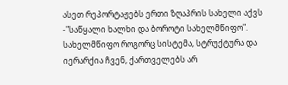ასეთ რეპორტაჟებს ერთი ზღაპრის სახელი აქვს -"საწყალი ხალხი და ბოროტი სახელმწიფო". სახელმწიფო როგორც სისტემა, სტრუქტურა და იერარქია ჩვენ, ქართველებს არ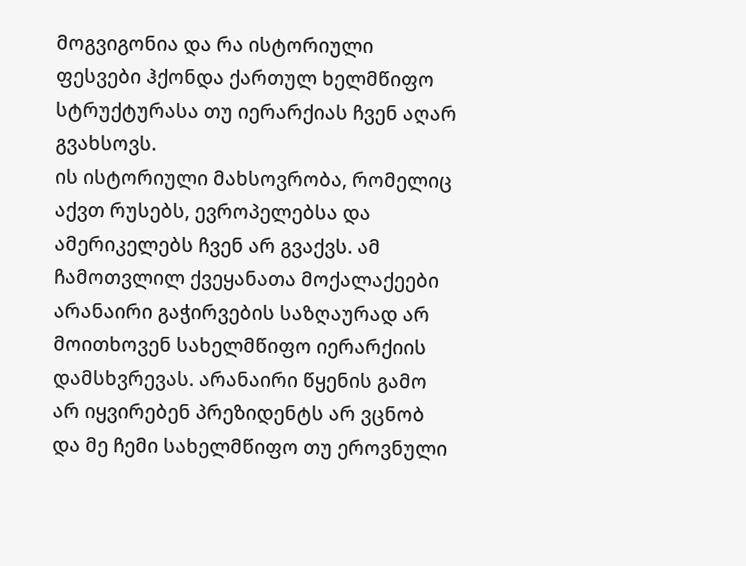მოგვიგონია და რა ისტორიული ფესვები ჰქონდა ქართულ ხელმწიფო სტრუქტურასა თუ იერარქიას ჩვენ აღარ გვახსოვს.
ის ისტორიული მახსოვრობა, რომელიც აქვთ რუსებს, ევროპელებსა და ამერიკელებს ჩვენ არ გვაქვს. ამ ჩამოთვლილ ქვეყანათა მოქალაქეები არანაირი გაჭირვების საზღაურად არ მოითხოვენ სახელმწიფო იერარქიის დამსხვრევას. არანაირი წყენის გამო არ იყვირებენ პრეზიდენტს არ ვცნობ და მე ჩემი სახელმწიფო თუ ეროვნული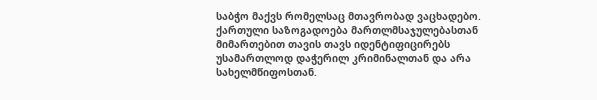საბჭო მაქვს რომელსაც მთავრობად ვაცხადებო.
ქართული საზოგადოება მართლმსაჯულებასთან მიმართებით თავის თავს იდენტიფიცირებს უსამართლოდ დაჭერილ კრიმინალთან და არა სახელმწიფოსთან.